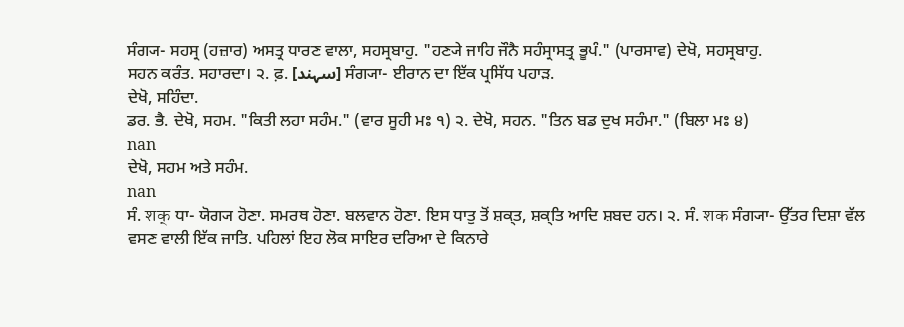ਸੰਗ੍ਯ- ਸਹਸ੍ਰ (ਹਜ਼ਾਰ) ਅਸਤ੍ਰ ਧਾਰਣ ਵਾਲਾ, ਸਹਸ੍ਰਬਾਹੁ. "ਹਣ੍ਯੇ ਜਾਹਿ ਜੌਨੈ ਸਹੰਸ੍ਰਾਸਤ੍ਰ ਭੂਪੰ." (ਪਾਰਸਾਵ) ਦੇਖੋ, ਸਹਸ੍ਰਬਾਹੁ.
ਸਹਨ ਕਰੰਤ. ਸਹਾਰਦਾ। ੨. ਫ਼. [سہند] ਸੰਗ੍ਯਾ- ਈਰਾਨ ਦਾ ਇੱਕ ਪ੍ਰਸਿੱਧ ਪਹਾੜ.
ਦੇਖੋ, ਸਹਿੰਦਾ.
ਡਰ. ਭੈ. ਦੇਖੋ, ਸਹਮ. "ਕਿਤੀ ਲਹਾ ਸਹੰਮ." (ਵਾਰ ਸੂਹੀ ਮਃ ੧) ੨. ਦੇਖੋ, ਸਹਨ. "ਤਿਨ ਬਡ ਦੁਖ ਸਹੰਮਾ." (ਬਿਲਾ ਮਃ ੪)
nan
ਦੇਖੋ, ਸਹਮ ਅਤੇ ਸਹੰਮ.
nan
ਸੰ. शक् ਧਾ- ਯੋਗ੍ਯ ਹੋਣਾ. ਸਮਰਥ ਹੋਣਾ. ਬਲਵਾਨ ਹੋਣਾ. ਇਸ ਧਾਤੁ ਤੋਂ ਸ਼ਕ੍ਤ, ਸ਼ਕ੍ਤਿ ਆਦਿ ਸ਼ਬਦ ਹਨ। ੨. ਸੰ. शक ਸੰਗ੍ਯਾ- ਉੱਤਰ ਦਿਸ਼ਾ ਵੱਲ ਵਸਣ ਵਾਲੀ ਇੱਕ ਜਾਤਿ. ਪਹਿਲਾਂ ਇਹ ਲੋਕ ਸਾਇਰ ਦਰਿਆ ਦੇ ਕਿਨਾਰੇ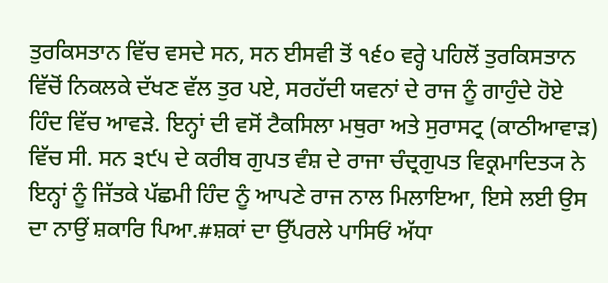ਤੁਰਕਿਸਤਾਨ ਵਿੱਚ ਵਸਦੇ ਸਨ, ਸਨ ਈਸਵੀ ਤੋਂ ੧੬੦ ਵਰ੍ਹੇ ਪਹਿਲੋਂ ਤੁਰਕਿਸਤਾਨ ਵਿੱਚੋਂ ਨਿਕਲਕੇ ਦੱਖਣ ਵੱਲ ਤੁਰ ਪਏ, ਸਰਹੱਦੀ ਯਵਨਾਂ ਦੇ ਰਾਜ ਨੂੰ ਗਾਹੁੰਦੇ ਹੋਏ ਹਿੰਦ ਵਿੱਚ ਆਵੜੇ. ਇਨ੍ਹਾਂ ਦੀ ਵਸੋਂ ਟੈਕਸਿਲਾ ਮਥੁਰਾ ਅਤੇ ਸੁਰਾਸਟ੍ਰ (ਕਾਠੀਆਵਾੜ) ਵਿੱਚ ਸੀ. ਸਨ ੩੯੫ ਦੇ ਕਰੀਬ ਗੁਪਤ ਵੰਸ਼ ਦੇ ਰਾਜਾ ਚੰਦ੍ਰਗੁਪਤ ਵਿਕ੍ਰਮਾਦਿਤ੍ਯ ਨੇ ਇਨ੍ਹਾਂ ਨੂੰ ਜਿੱਤਕੇ ਪੱਛਮੀ ਹਿੰਦ ਨੂੰ ਆਪਣੇ ਰਾਜ ਨਾਲ ਮਿਲਾਇਆ, ਇਸੇ ਲਈ ਉਸ ਦਾ ਨਾਉਂ ਸ਼ਕਾਰਿ ਪਿਆ.#ਸ਼ਕਾਂ ਦਾ ਉੱਪਰਲੇ ਪਾਸਿਓਂ ਅੱਧਾ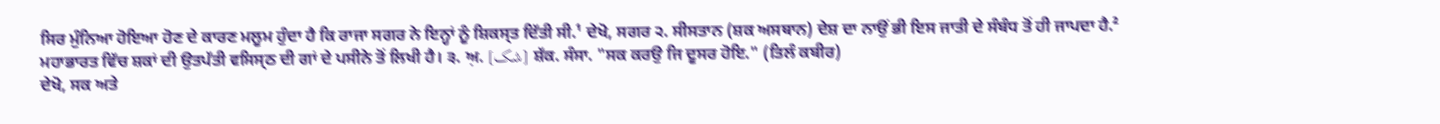ਸਿਰ ਮੁੰਨਿਆ ਹੋਇਆ ਹੋਣ ਦੇ ਕਾਰਣ ਮਲੂਮ ਹੁੰਦਾ ਹੈ ਕਿ ਰਾਜਾ ਸਗਰ ਨੇ ਇਨ੍ਹਾਂ ਨੂੰ ਸ਼ਿਕਸ੍ਤ ਦਿੱਤੀ ਸੀ.¹ ਦੇਖੋ, ਸਗਰ ੨. ਸੀਸਤਾਨ (ਸ਼ਕ ਅਸਥਾਨ) ਦੇਸ਼ ਦਾ ਨਾਉਂ ਭੀ ਇਸ ਜਾਤੀ ਦੇ ਸੰਬੰਧ ਤੋਂ ਹੀ ਜਾਪਦਾ ਹੈ.² ਮਹਾਭਾਰਤ ਵਿੱਚ ਸ਼ਕਾਂ ਦੀ ਉਤਪੱਤੀ ਵਸਿਸ੍ਠ ਦੀ ਗਾਂ ਦੇ ਪਸੀਨੇ ਤੋਂ ਲਿਖੀ ਹੈ। ੩. ਅ਼. [شک] ਸ਼ੱਕ. ਸੰਸਾ. "ਸਕ ਕਰਉ ਜਿ ਦੂਸਰ ਹੋਇ." (ਤਿਲੰ ਕਬੀਰ)
ਦੇਖੋ, ਸਕ ਅਤੇ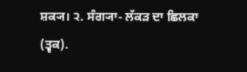ਸ਼ਕ੍ਯ। ੨. ਸੰਗ੍ਯਾ- ਲੱਕੜ ਦਾ ਛਿਲਕਾ (ਤ੍ਵਕ).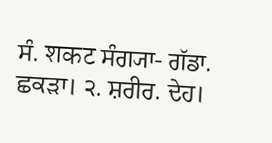ਸੰ. शकट ਸੰਗ੍ਯਾ- ਗੱਡਾ. ਛਕੜਾ। ੨. ਸ਼ਰੀਰ. ਦੇਹ।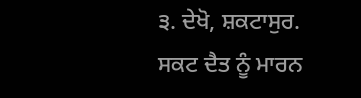੩. ਦੇਖੋ, ਸ਼ਕਟਾਸੁਰ.
ਸਕਟ ਦੈਤ ਨੂੰ ਮਾਰਨ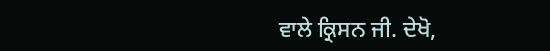ਵਾਲੇ ਕ੍ਰਿਸਨ ਜੀ. ਦੇਖੋ,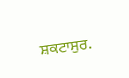ਸ਼ਕਟਾਸੁਰ.